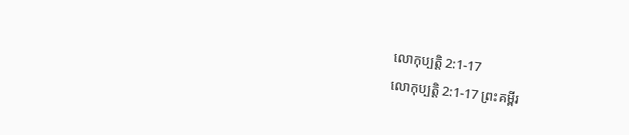លោកុប្បត្តិ 2:1-17
លោកុប្បត្តិ 2:1-17 ព្រះគម្ពីរ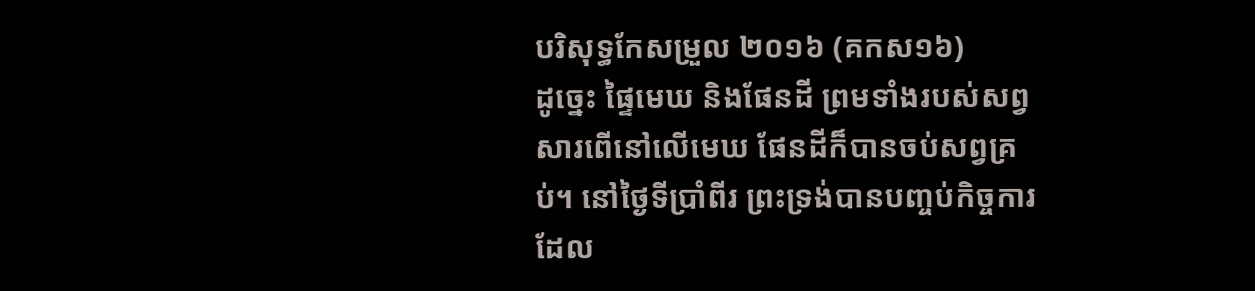បរិសុទ្ធកែសម្រួល ២០១៦ (គកស១៦)
ដូច្នេះ ផ្ទៃមេឃ និងផែនដី ព្រមទាំងរបស់សព្វសារពើនៅលើមេឃ ផែនដីក៏បានចប់សព្វគ្រប់។ នៅថ្ងៃទីប្រាំពីរ ព្រះទ្រង់បានបញ្ចប់កិច្ចការដែល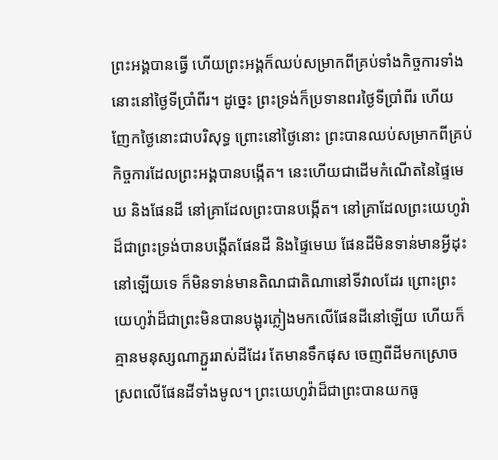ព្រះអង្គបានធ្វើ ហើយព្រះអង្គក៏ឈប់សម្រាកពីគ្រប់ទាំងកិច្ចការទាំងនោះនៅថ្ងៃទីប្រាំពីរ។ ដូច្នេះ ព្រះទ្រង់ក៏ប្រទានពរថ្ងៃទីប្រាំពីរ ហើយញែកថ្ងៃនោះជាបរិសុទ្ធ ព្រោះនៅថ្ងៃនោះ ព្រះបានឈប់សម្រាកពីគ្រប់កិច្ចការដែលព្រះអង្គបានបង្កើត។ នេះហើយជាដើមកំណើតនៃផ្ទៃមេឃ និងផែនដី នៅគ្រាដែលព្រះបានបង្កើត។ នៅគ្រាដែលព្រះយេហូវ៉ាដ៏ជាព្រះទ្រង់បានបង្កើតផែនដី និងផ្ទៃមេឃ ផែនដីមិនទាន់មានអ្វីដុះនៅឡើយទេ ក៏មិនទាន់មានតិណជាតិណានៅទីវាលដែរ ព្រោះព្រះយេហូវ៉ាដ៏ជាព្រះមិនបានបង្អុរភ្លៀងមកលើផែនដីនៅឡើយ ហើយក៏គ្មានមនុស្សណាភ្ជួររាស់ដីដែរ តែមានទឹកផុស ចេញពីដីមកស្រោចស្រពលើផែនដីទាំងមូល។ ព្រះយេហូវ៉ាដ៏ជាព្រះបានយកធូ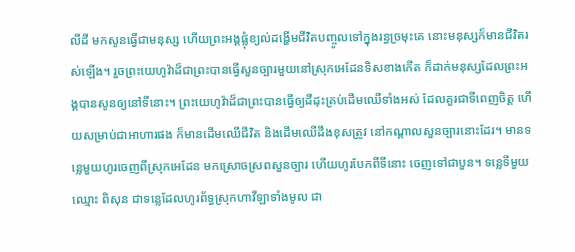លីដី មកសូនធ្វើជាមនុស្ស ហើយព្រះអង្គផ្លុំខ្យល់ដង្ហើមជីវិតបញ្ចូលទៅក្នុងរន្ធច្រមុះគេ នោះមនុស្សក៏មានជីវិតរស់ឡើង។ រួចព្រះយេហូវ៉ាដ៏ជាព្រះបានធ្វើសួនច្បារមួយនៅស្រុកអេដែនទិសខាងកើត ក៏ដាក់មនុស្សដែលព្រះអង្គបានសូនឲ្យនៅទីនោះ។ ព្រះយេហូវ៉ាដ៏ជាព្រះបានធ្វើឲ្យដីដុះគ្រប់ដើមឈើទាំងអស់ ដែលគួរជាទីពេញចិត្ត ហើយសម្រាប់ជាអាហារផង ក៏មានដើមឈើជីវិត និងដើមឈើដឹងខុសត្រូវ នៅកណ្ដាលសួនច្បារនោះដែរ។ មានទន្លេមួយហូរចេញពីស្រុកអេដែន មកស្រោចស្រពសួនច្បារ ហើយហូរបែកពីទីនោះ ចេញទៅជាបួន។ ទន្លេទីមួយឈ្មោះ ពិសុន ជាទន្លេដែលហូរព័ទ្ធស្រុកហាវីឡាទាំងមូល ជា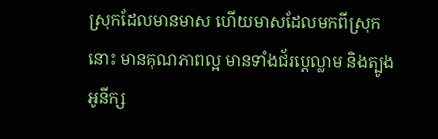ស្រុកដែលមានមាស ហើយមាសដែលមកពីស្រុកនោះ មានគុណភាពល្អ មានទាំងជ័រប្តេល្លាម និងត្បូងអូនីក្ស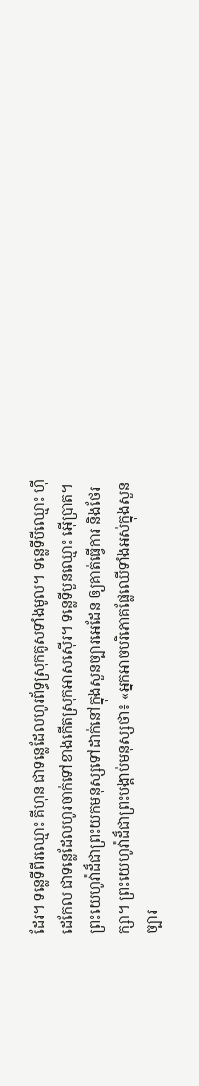ដែរ។ ទន្លេទីពីរឈ្មោះ គីហុន ជាទន្លេដែលហូរព័ទ្ធស្រុកគូសទាំងមូល។ ទន្លេទីបីឈ្មោះ ហ៊ីដេកែល ជាទន្លេដែលហូរចាក់ទៅខាងកើតស្រុកអាសស៊ើរ។ ទន្លេទីបួនឈ្មោះ អ៊ើប្រាត។ ព្រះយេហូវ៉ាដ៏ជាព្រះយកមនុស្សទៅដាក់នៅក្នុងសួនច្បារអេដែន ឲ្យគាត់ធ្វើការ និងថែរក្សា។ ព្រះយេហូវ៉ាដ៏ជាព្រះបង្គាប់មនុស្សថា៖ «អ្នកអាចបរិភោគផ្លែឈើទាំងអស់ក្នុងសួនច្បារ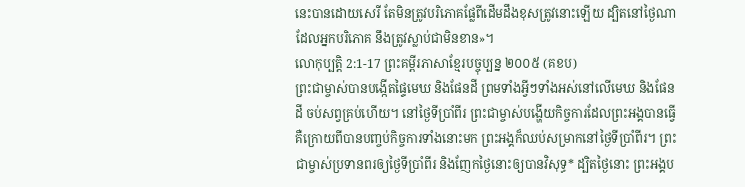នេះបានដោយសេរី តែមិនត្រូវបរិភោគផ្លែពីដើមដឹងខុសត្រូវនោះឡើយ ដ្បិតនៅថ្ងៃណាដែលអ្នកបរិភោគ នឹងត្រូវស្លាប់ជាមិនខាន»។
លោកុប្បត្តិ 2:1-17 ព្រះគម្ពីរភាសាខ្មែរបច្ចុប្បន្ន ២០០៥ (គខប)
ព្រះជាម្ចាស់បានបង្កើតផ្ទៃមេឃ និងផែនដី ព្រមទាំងអ្វីៗទាំងអស់នៅលើមេឃ និងផែនដី ចប់សព្វគ្រប់ហើយ។ នៅថ្ងៃទីប្រាំពីរ ព្រះជាម្ចាស់បង្ហើយកិច្ចការដែលព្រះអង្គបានធ្វើ គឺក្រោយពីបានបញ្ចប់កិច្ចការទាំងនោះមក ព្រះអង្គក៏ឈប់សម្រាកនៅថ្ងៃទីប្រាំពីរ។ ព្រះជាម្ចាស់ប្រទានពរឲ្យថ្ងៃទីប្រាំពីរ និងញែកថ្ងៃនោះឲ្យបានវិសុទ្ធ* ដ្បិតថ្ងៃនោះ ព្រះអង្គប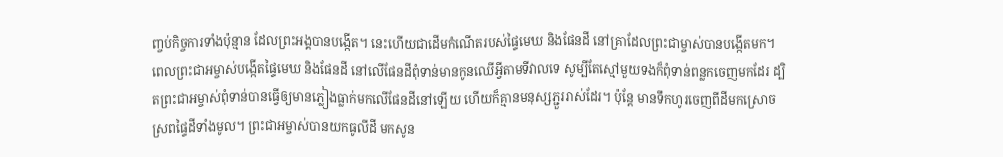ញ្ចប់កិច្ចការទាំងប៉ុន្មាន ដែលព្រះអង្គបានបង្កើត។ នេះហើយជាដើមកំណើតរបស់ផ្ទៃមេឃ និងផែនដី នៅគ្រាដែលព្រះជាម្ចាស់បានបង្កើតមក។ ពេលព្រះជាអម្ចាស់បង្កើតផ្ទៃមេឃ និងផែនដី នៅលើផែនដីពុំទាន់មានកូនឈើអ្វីតាមទីវាលទេ សូម្បីតែស្មៅមួយទងក៏ពុំទាន់ពន្លកចេញមកដែរ ដ្បិតព្រះជាអម្ចាស់ពុំទាន់បានធ្វើឲ្យមានភ្លៀងធ្លាក់មកលើផែនដីនៅឡើយ ហើយក៏គ្មានមនុស្សភ្ជួររាស់ដែរ។ ប៉ុន្តែ មានទឹកហូរចេញពីដីមកស្រោចស្រពផ្ទៃដីទាំងមូល។ ព្រះជាអម្ចាស់បានយកធូលីដី មកសូន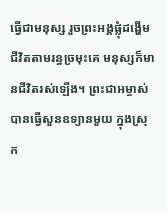ធ្វើជាមនុស្ស រួចព្រះអង្គផ្លុំដង្ហើមជីវិតតាមរន្ធច្រមុះគេ មនុស្សក៏មានជីវិតរស់ឡើង។ ព្រះជាអម្ចាស់បានធ្វើសួនឧទ្យានមួយ ក្នុងស្រុក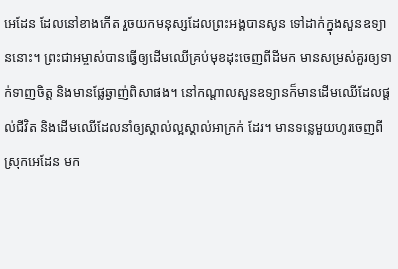អេដែន ដែលនៅខាងកើត រួចយកមនុស្សដែលព្រះអង្គបានសូន ទៅដាក់ក្នុងសួនឧទ្យាននោះ។ ព្រះជាអម្ចាស់បានធ្វើឲ្យដើមឈើគ្រប់មុខដុះចេញពីដីមក មានសម្រស់គួរឲ្យទាក់ទាញចិត្ត និងមានផ្លែឆ្ងាញ់ពិសាផង។ នៅកណ្ដាលសួនឧទ្យានក៏មានដើមឈើដែលផ្ដល់ជីវិត និងដើមឈើដែលនាំឲ្យស្គាល់ល្អស្គាល់អាក្រក់ ដែរ។ មានទន្លេមួយហូរចេញពីស្រុកអេដែន មក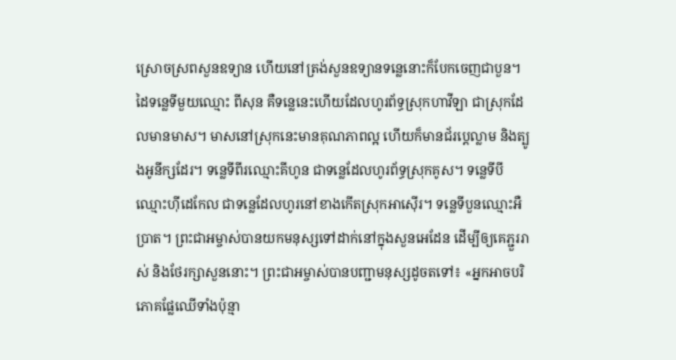ស្រោចស្រពសួនឧទ្យាន ហើយនៅត្រង់សួនឧទ្យានទន្លេនោះក៏បែកចេញជាបួន។ ដៃទន្លេទីមួយឈ្មោះ ពីសុន គឺទន្លេនេះហើយដែលហូរព័ទ្ធស្រុកហាវីឡា ជាស្រុកដែលមានមាស។ មាសនៅស្រុកនេះមានគុណភាពល្អ ហើយក៏មានជ័រប្តេល្លាម និងត្បូងអូនីក្សដែរ។ ទន្លេទីពីរឈ្មោះគីហូន ជាទន្លេដែលហូរព័ទ្ធស្រុកគូស។ ទន្លេទីបីឈ្មោះហ៊ីដេកែល ជាទន្លេដែលហូរនៅខាងកើតស្រុកអាស៊ើរ។ ទន្លេទីបួនឈ្មោះអឺប្រាត។ ព្រះជាអម្ចាស់បានយកមនុស្សទៅដាក់នៅក្នុងសួនអេដែន ដើម្បីឲ្យគេភ្ជួររាស់ និងថែរក្សាសួននោះ។ ព្រះជាអម្ចាស់បានបញ្ជាមនុស្សដូចតទៅ៖ «អ្នកអាចបរិភោគផ្លែឈើទាំងប៉ុន្មា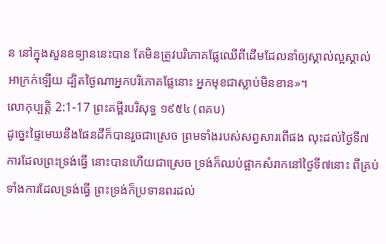ន នៅក្នុងសួនឧទ្យាននេះបាន តែមិនត្រូវបរិភោគផ្លែឈើពីដើមដែលនាំឲ្យស្គាល់ល្អស្គាល់អាក្រក់ឡើយ ដ្បិតថ្ងៃណាអ្នកបរិភោគផ្លែនោះ អ្នកមុខជាស្លាប់មិនខាន»។
លោកុប្បត្តិ 2:1-17 ព្រះគម្ពីរបរិសុទ្ធ ១៩៥៤ (ពគប)
ដូច្នេះផ្ទៃមេឃនឹងផែនដីក៏បានរួចជាស្រេច ព្រមទាំងរបស់សព្វសារពើផង លុះដល់ថ្ងៃទី៧ ការដែលព្រះទ្រង់ធ្វើ នោះបានហើយជាស្រេច ទ្រង់ក៏ឈប់ផ្អាកសំរាកនៅថ្ងៃទី៧នោះ ពីគ្រប់ទាំងការដែលទ្រង់ធ្វើ ព្រះទ្រង់ក៏ប្រទានពរដល់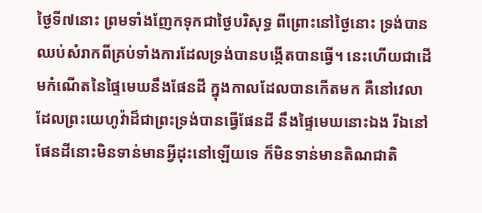ថ្ងៃទី៧នោះ ព្រមទាំងញែកទុកជាថ្ងៃបរិសុទ្ធ ពីព្រោះនៅថ្ងៃនោះ ទ្រង់បានឈប់សំរាកពីគ្រប់ទាំងការដែលទ្រង់បានបង្កើតបានធ្វើ។ នេះហើយជាដើមកំណើតនៃផ្ទៃមេឃនឹងផែនដី ក្នុងកាលដែលបានកើតមក គឺនៅវេលាដែលព្រះយេហូវ៉ាដ៏ជាព្រះទ្រង់បានធ្វើផែនដី នឹងផ្ទៃមេឃនោះឯង រីឯនៅផែនដីនោះមិនទាន់មានអ្វីដុះនៅឡើយទេ ក៏មិនទាន់មានតិណជាតិ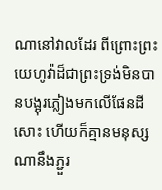ណានៅវាលដែរ ពីព្រោះព្រះយេហូវ៉ាដ៏ជាព្រះទ្រង់មិនបានបង្អុរភ្លៀងមកលើផែនដីសោះ ហើយក៏គ្មានមនុស្សណានឹងភ្ជួរ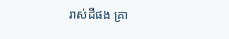រាស់ដីផង គ្រា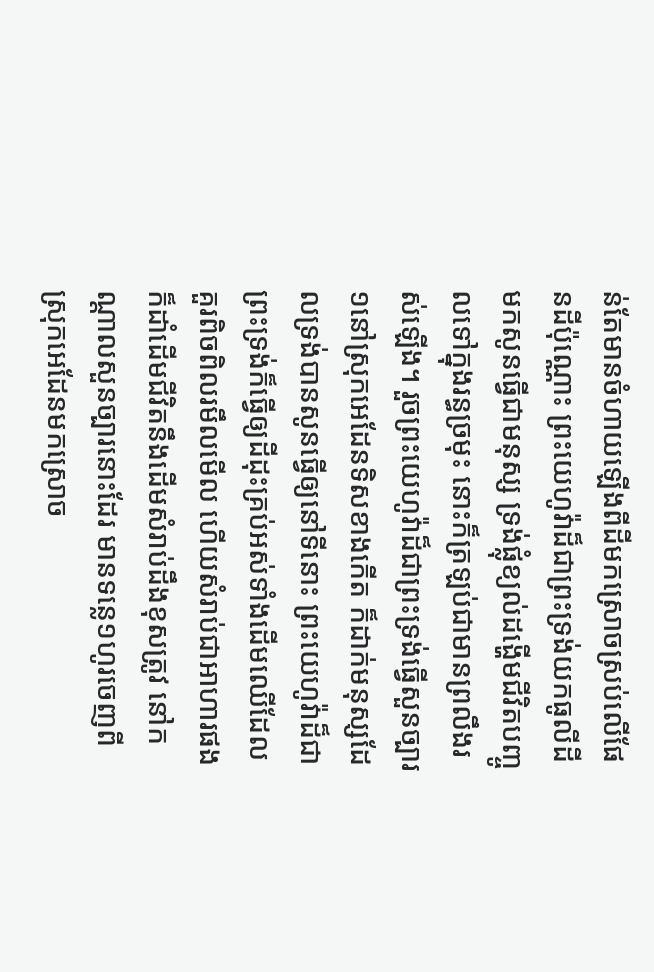ន់តែមានចំហាយឡើងពីដីមកស្រោចស្រប់លើផែនដីប៉ុណ្ណោះ ព្រះយេហូវ៉ាដ៏ជាព្រះទ្រង់យកធូលីដីមកសូនធ្វើជាមនុស្ស ទ្រង់ផ្លុំខ្យល់ដង្ហើមជីវិតបញ្ចូលទៅក្នុងរន្ធច្រមុះ នោះក៏ត្រឡប់ជាមានព្រលឹងរស់ឡើង។ រួចព្រះយេហូវ៉ាដ៏ជាព្រះទ្រង់ធ្វើសួនច្បារ១នៅស្រុកអេដែនទិសខាងកើត ក៏ដាក់មនុស្សដែលទ្រង់បានសូនធ្វើឲ្យនៅទីនោះ ព្រះយេហូវ៉ាដ៏ជាព្រះទ្រង់ក៏ធ្វើឲ្យដីដុះគ្រប់អស់ទាំងដើមឈើដែលគួរពិចពិលរមឹលមើល ហើយសំរាប់ជាអាហារផង ក៏ដាំដើមជីវិតនឹងដើមសំរាប់ដឹងខុសត្រូវ នៅកណ្តាលសួនច្បារនោះដែរ មានទន្លេ១ហូរចេញពីស្រុកអេដែនមកស្រោច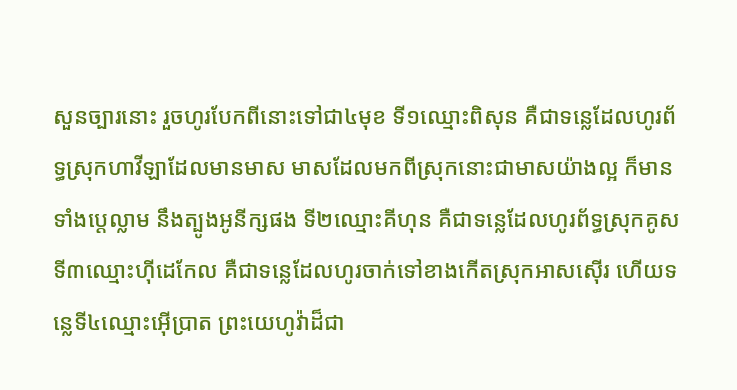សួនច្បារនោះ រួចហូរបែកពីនោះទៅជា៤មុខ ទី១ឈ្មោះពិសុន គឺជាទន្លេដែលហូរព័ទ្ធស្រុកហាវីឡាដែលមានមាស មាសដែលមកពីស្រុកនោះជាមាសយ៉ាងល្អ ក៏មានទាំងប្តេល្លាម នឹងត្បូងអូនីក្សផង ទី២ឈ្មោះគីហុន គឺជាទន្លេដែលហូរព័ទ្ធស្រុកគូស ទី៣ឈ្មោះហ៊ីដេកែល គឺជាទន្លេដែលហូរចាក់ទៅខាងកើតស្រុកអាសស៊ើរ ហើយទន្លេទី៤ឈ្មោះអ៊ើប្រាត ព្រះយេហូវ៉ាដ៏ជា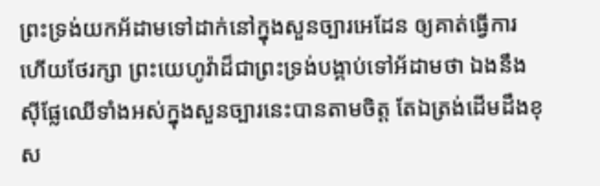ព្រះទ្រង់យកអ័ដាមទៅដាក់នៅក្នុងសួនច្បារអេដែន ឲ្យគាត់ធ្វើការហើយថែរក្សា ព្រះយេហូវ៉ាដ៏ជាព្រះទ្រង់បង្គាប់ទៅអ័ដាមថា ឯងនឹងស៊ីផ្លែឈើទាំងអស់ក្នុងសួនច្បារនេះបានតាមចិត្ត តែឯត្រង់ដើមដឹងខុស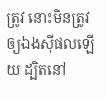ត្រូវ នោះមិនត្រូវឲ្យឯងស៊ីផលឡើយ ដ្បិតនៅ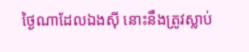ថ្ងៃណាដែលឯងស៊ី នោះនឹងត្រូវស្លាប់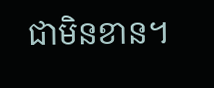ជាមិនខាន។